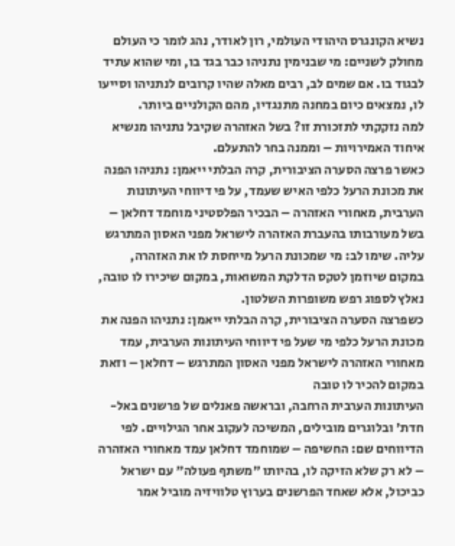נשיא הקונגרס היהודי העולמי, רון לאודר, נהג לומר כי העולם מחולק לשניים: מי שבנימין נתניהו כבר בגד בו, ומי שהוא עתיד לבגוד בו. אם שמים לב, רבים מאלה שהיו קרובים לנתניהו וסייעו לו, נמצאים כיום במחנה מתנגדיו, מהם הקולניים ביותר.
למה נזקקתי לתזכורת זו? בשל האזהרה שקיבל נתניהו מנשיא איחוד האמירויות – וממנה בחר להתעלם.
כאשר פרצה הסערה הציבורית, קרה הבלתי ייאמן: נתניהו הפנה את מכונת הרעל כלפי האיש שעמד, על פי דיווחי העיתונות הערבית, מאחורי האזהרה – הבכיר הפלסטיני מוחמד דחלאן – בשל מעורבותו בהעברת האזהרה לישראל מפני האסון המתרגש עליה. שימו לב: מי שמכונת הרעל מייחסת לו את האזהרה, במקום שיוזמן לטקס הדלקת המשואות, במקום שיכירו לו טובה, נאלץ לספוג רפש משופרות השלטון.
כשפרצה הסערה הציבורית, קרה הבלתי ייאמן: נתניהו הפנה את מכונת הרעל כלפי מי שעל פי דיווחי העיתונות הערבית, עמד מאחורי האזהרה לישראל מפני האסון המתרגש – דחלאן – וזאת במקום להכיר לו טובה
העיתונות הערבית הרחבה, ובראשה פאנלים של פרשנים באל-חדת' ובלוגרים מובילים, המשיכה לעקוב אחר הגילויים. לפי הדיווחים שם: החשיפה – שמוחמד דחלאן עמד מאחורי האזהרה – לא רק שלא הזיקה לו, בהיותו "משתף פעולה" עם ישראל כביכול, אלא שאחד הפרשנים בערוץ טלוויזיה מוביל אמר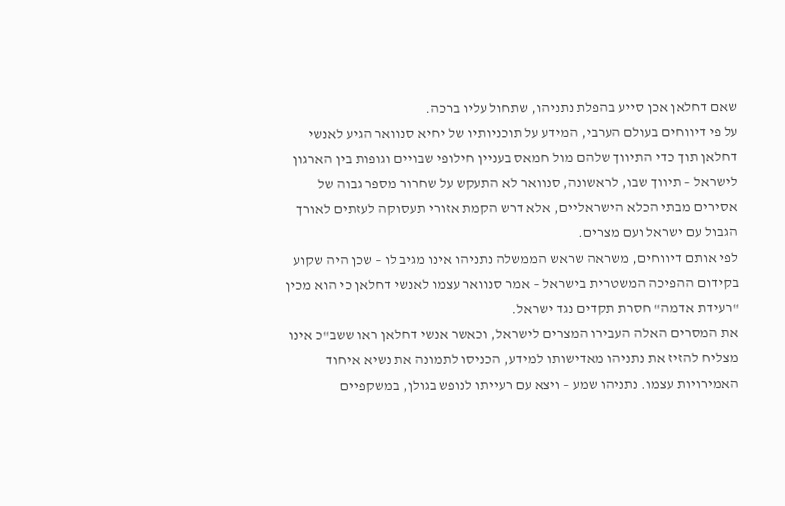שאם דחלאן אכן סייע בהפלת נתניהו, שתחול עליו ברכה.
על פי דיווחים בעולם הערבי, המידע על תוכניותיו של יחיא סנוואר הגיע לאנשי דחלאן תוך כדי התיווך שלהם מול חמאס בעניין חילופי שבויים וגופות בין הארגון לישראל – תיווך שבו, לראשונה, סנוואר לא התעקש על שחרור מספר גבוה של אסירים מבתי הכלא הישראליים, אלא דרש הקמת אזורי תעסוקה לעזתים לאורך הגבול עם ישראל ועם מצרים.
לפי אותם דיווחים, משראה שראש הממשלה נתניהו אינו מגיב לו – שכן היה שקוע בקידום ההפיכה המשטרית בישראל – אמר סנוואר עצמו לאנשי דחלאן כי הוא מכין "רעידת אדמה" חסרת תקדים נגד ישראל.
את המסרים האלה העבירו המצרים לישראל, וכאשר אנשי דחלאן ראו ששב"כ אינו מצליח להזיז את נתניהו מאדישותו למידע, הכניסו לתמונה את נשיא איחוד האמירויות עצמו. נתניהו שמע – ויצא עם רעייתו לנופש בגולן, במשקפיים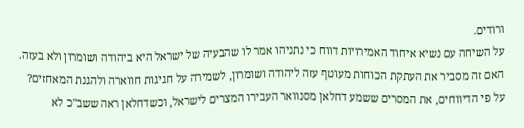ורודים.
על השיחה עם נשיא איחוד האמירויות דווח כי נתניהו אמר לו שהבעיה של ישראל היא ביהודה ושומרון ולא בעזה. האם זה מסביר את העתקת הכוחות מעוטף עזה ליהודה ושומרון, לשמירה על חגיגות חווארה ולהגנת המאחזים?
על פי הדיווחים, את המסרים ששמע דחלאן מסנוואר העבירו המצרים לישראל, וכשדחלאן ראה ששב"כ לא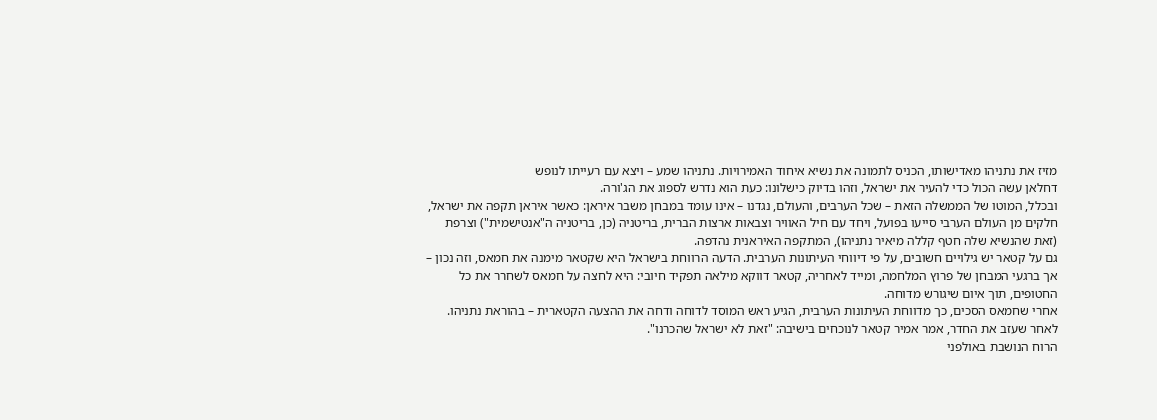מזיז את נתניהו מאדישותו, הכניס לתמונה את נשיא איחוד האמירויות. נתניהו שמע – ויצא עם רעייתו לנופש
דחלאן עשה הכול כדי להעיר את ישראל, וזהו בדיוק כישלונו: כעת הוא נדרש לספוג את הג'ורה.
ובכלל, המוטו של הממשלה הזאת – שכל הערבים, והעולם, נגדנו – אינו עומד במבחן משבר איראן: כאשר איראן תקפה את ישראל, חלקים מן העולם הערבי סייעו בפועל, ויחד עם חיל האוויר וצבאות ארצות הברית, בריטניה (כן, בריטניה ה"אנטישמית") וצרפת (זאת שהנשיא שלה חטף קללה מיאיר נתניהו), המתקפה האיראנית נהדפה.
גם על קטאר יש גילויים חשובים, על פי דיווחי העיתונות הערבית. הדעה הרווחת בישראל היא שקטאר מימנה את חמאס, וזה נכון – אך ברגעי המבחן של פרוץ המלחמה, ומייד לאחריה, קטאר דווקא מילאה תפקיד חיובי: היא לחצה על חמאס לשחרר את כל החטופים, תוך איום שיגורש מדוחה.
אחרי שחמאס הסכים, כך מדווחת העיתונות הערבית, הגיע ראש המוסד לדוחה ודחה את ההצעה הקטארית – בהוראת נתניהו. לאחר שעזב את החדר, אמר אמיר קטאר לנוכחים בישיבה: "זאת לא ישראל שהכרנו".
הרוח הנושבת באולפני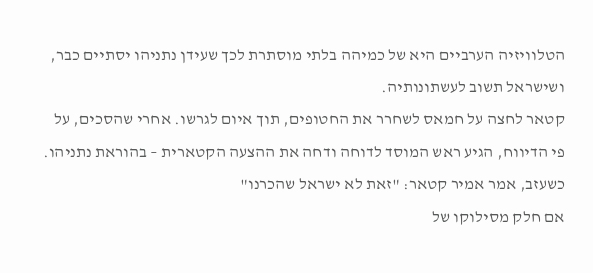הטלוויזיה הערביים היא של כמיהה בלתי מוסתרת לכך שעידן נתניהו יסתיים כבר, ושישראל תשוב לעשתונותיה.
קטאר לחצה על חמאס לשחרר את החטופים, תוך איום לגרשו. אחרי שהסכים, על פי הדיווח, הגיע ראש המוסד לדוחה ודחה את ההצעה הקטארית – בהוראת נתניהו. כשעזב, אמר אמיר קטאר: "זאת לא ישראל שהכרנו"
אם חלק מסילוקו של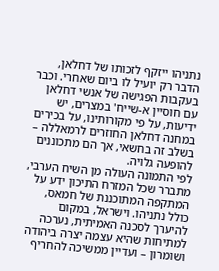נתניהו ייזקף לזכותו של דחלאן, הדבר רק יועיל לו ביום שאחרי. וכבר בעקבות הפגישה של אנשי דחלאן עם חוסיין א-שייח' במצרים, יש ידיעות, על פי מקורותינו, על בכירים במחנה דחלאן החוזרים לרמאללה – בשלב זה בחשאי, אך הם מתכוננים להופעה גלויה.
לפי התמונה העולה מן השיח הערבי, מתברר שכל המזרח התיכון ידע על המתקפה המתוכננת של חמאס, כולל נתניהו. וישראל, במקום להיערך לסכנה האמיתית, נערכה למתיחות שהיא עצמה יצרה ביהודה ושומרון – ועדיין ממשיכה להחריף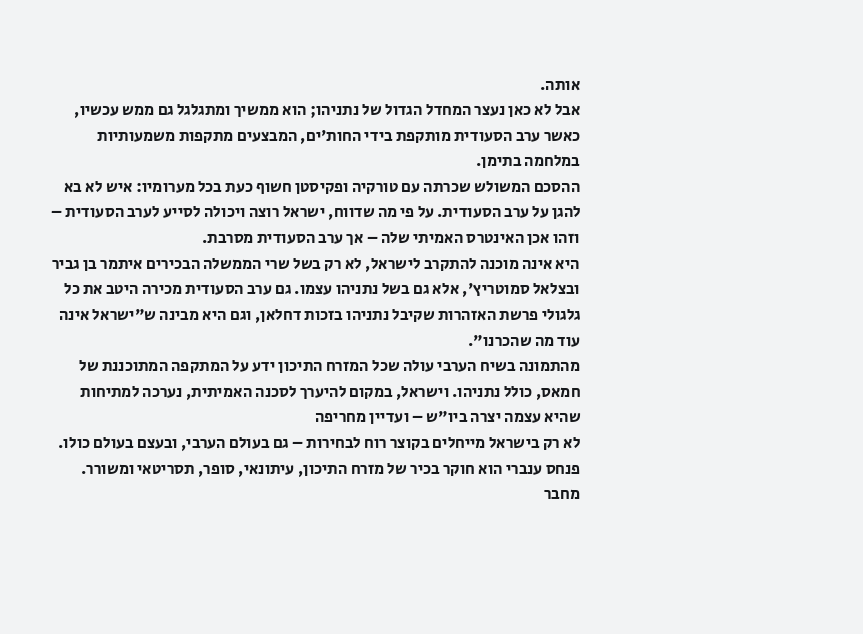אותה.
אבל לא כאן נעצר המחדל הגדול של נתניהו; הוא ממשיך ומתגלגל גם ממש עכשיו, כאשר ערב הסעודית מותקפת בידי החות'ים, המבצעים מתקפות משמעותיות במלחמה בתימן.
ההסכם המשולש שכרתה עם טורקיה ופקיסטן חשוף כעת בכל מערומיו: איש לא בא להגן על ערב הסעודית. על פי מה שדווח, ישראל רוצה ויכולה לסייע לערב הסעודית – וזהו אכן האינטרס האמיתי שלה – אך ערב הסעודית מסרבת.
היא אינה מוכנה להתקרב לישראל, לא רק בשל שרי הממשלה הבכירים איתמר בן גביר ובצלאל סמוטריץ', אלא גם בשל נתניהו עצמו. גם ערב הסעודית מכירה היטב את כל גלגולי פרשת האזהרות שקיבל נתניהו בזכות דחלאן, וגם היא מבינה ש"ישראל אינה עוד מה שהכרנו".
מהתמונה בשיח הערבי עולה שכל המזרח התיכון ידע על המתקפה המתוכננת של חמאס, כולל נתניהו. וישראל, במקום להיערך לסכנה האמיתית, נערכה למתיחות שהיא עצמה יצרה ביו"ש – ועדיין מחריפה
לא רק בישראל מייחלים בקוצר רוח לבחירות – גם בעולם הערבי, ובעצם בעולם כולו.
פנחס ענברי הוא חוקר בכיר של מזרח התיכון, עיתונאי, סופר, תסריטאי ומשורר. מחבר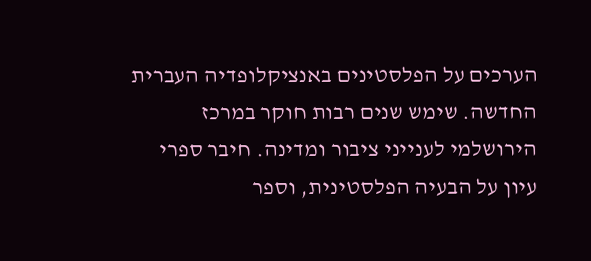הערכים על הפלסטינים באנציקלופדיה העברית החדשה. שימש שנים רבות חוקר במרכז הירושלמי לענייני ציבור ומדינה. חיבר ספרי עיון על הבעיה הפלסטינית, וספר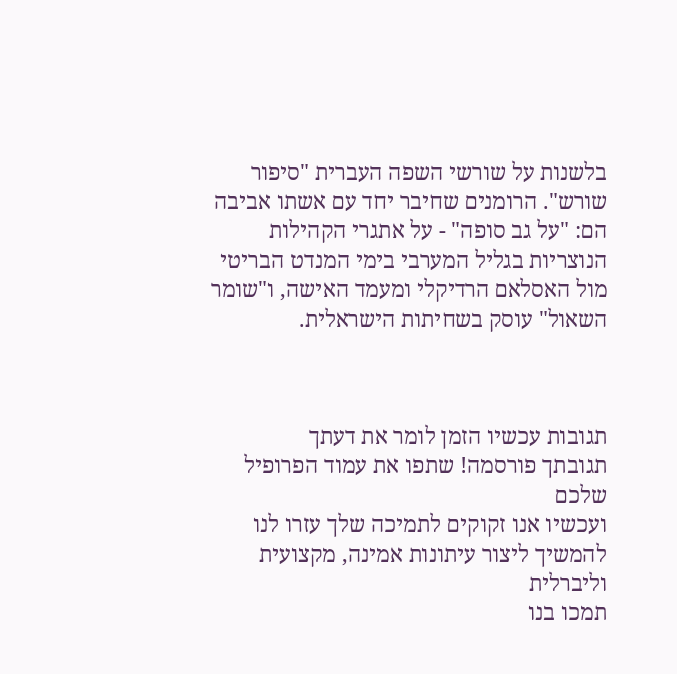בלשנות על שורשי השפה העברית "סיפור שורש". הרומנים שחיבר יחד עם אשתו אביבה הם: "על גב סופה" - על אתגרי הקהילות הנוצריות בגליל המערבי בימי המנדט הבריטי מול האסלאם הרדיקלי ומעמד האישה, ו"שומר השאול" עוסק בשחיתות הישראלית.



תגובות עכשיו הזמן לומר את דעתך
תגובתך פורסמה! שתפו את עמוד הפרופיל שלכם
ועכשיו אנו זקוקים לתמיכה שלך עזרו לנו להמשיך ליצור עיתונות אמינה, מקצועית וליברלית
תמכו בנו